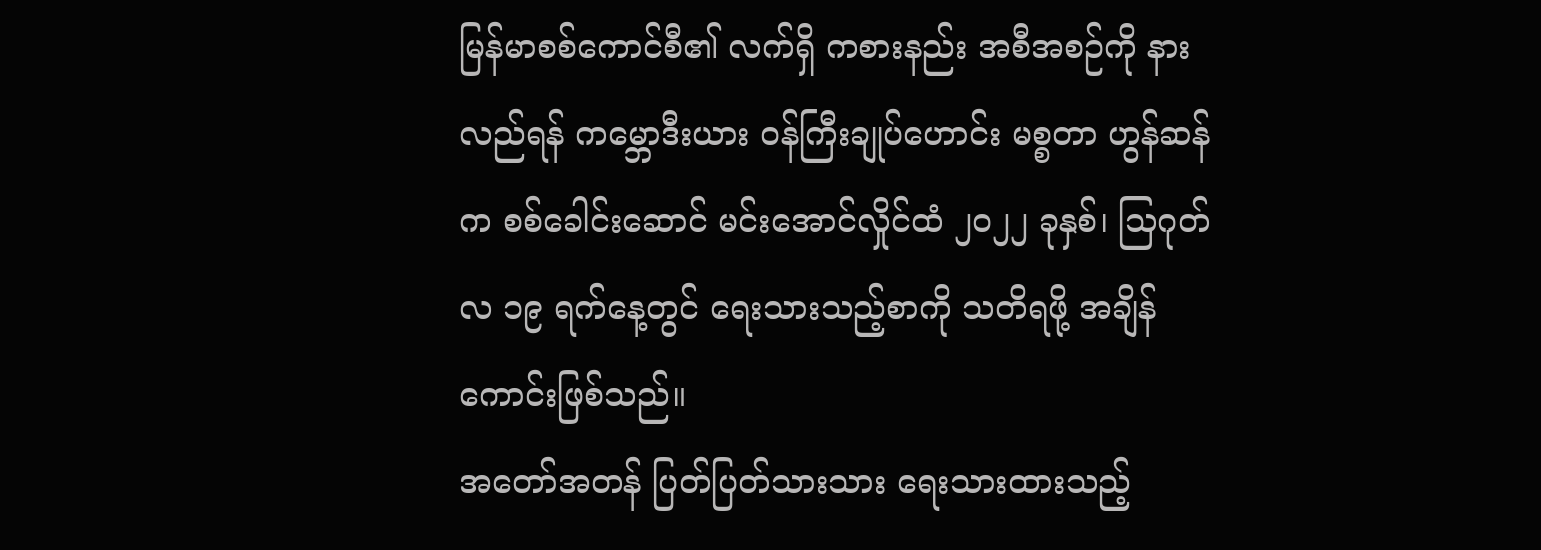မြန်မာစစ်ကောင်စီ၏ လက်ရှိ ကစားနည်း အစီအစဉ်ကို နားလည်ရန် ကမ္ဘောဒီးယား ဝန်ကြီးချုပ်ဟောင်း မစ္စတာ ဟွန်ဆန်က စစ်ခေါင်းဆောင် မင်းအောင်လှိုင်ထံ ၂၀၂၂ ခုနှစ်၊ သြဂုတ်လ ၁၉ ရက်နေ့တွင် ရေးသားသည့်စာကို သတိရဖို့ အချိန်ကောင်းဖြစ်သည်။
အတော်အတန် ပြတ်ပြတ်သားသား ရေးသားထားသည့်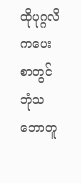ထိုပုဂ္ဂလိကပေးစာတွင် ဘုံသဘောတူ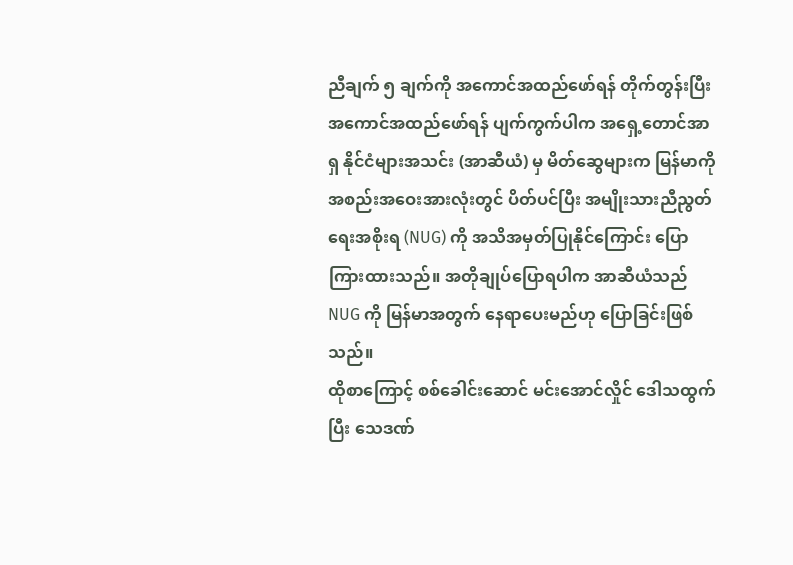ညီချက် ၅ ချက်ကို အကောင်အထည်ဖော်ရန် တိုက်တွန်းပြီး အကောင်အထည်ဖော်ရန် ပျက်ကွက်ပါက အရှေ့တောင်အာရှ နိုင်ငံများအသင်း (အာဆီယံ) မှ မိတ်ဆွေများက မြန်မာကို အစည်းအဝေးအားလုံးတွင် ပိတ်ပင်ပြီး အမျိုးသားညီညွတ်ရေးအစိုးရ (NUG) ကို အသိအမှတ်ပြုနိုင်ကြောင်း ပြောကြားထားသည်။ အတိုချုပ်ပြောရပါက အာဆီယံသည် NUG ကို မြန်မာအတွက် နေရာပေးမည်ဟု ပြောခြင်းဖြစ်သည်။
ထိုစာကြောင့် စစ်ခေါင်းဆောင် မင်းအောင်လှိုင် ဒေါသထွက်ပြီး သေဒဏ်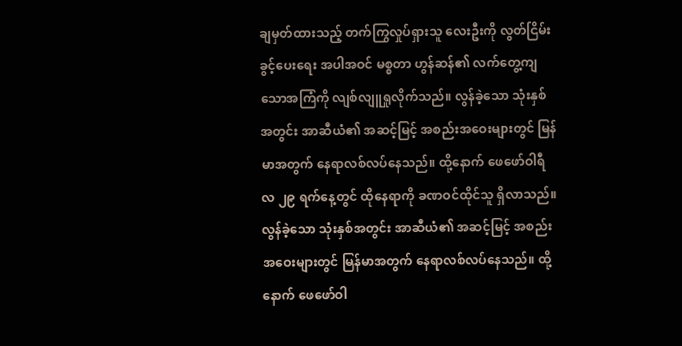ချမှတ်ထားသည့် တက်ကြွလှုပ်ရှားသူ လေးဦးကို လွတ်ငြိမ်းခွင့်ပေးရေး အပါအဝင် မစ္စတာ ဟွန်ဆန်၏ လက်တွေ့ကျသောအကြံကို လျစ်လျူရှုလိုက်သည်။ လွန်ခဲ့သော သုံးနှစ်အတွင်း အာဆီယံ၏ အဆင့်မြင့် အစည်းအဝေးများတွင် မြန်မာအတွက် နေရာလစ်လပ်နေသည်။ ထို့နောက် ဖေဖော်ဝါရီလ ၂၉ ရက်နေ့တွင် ထိုနေရာကို ခဏဝင်ထိုင်သူ ရှိလာသည်။
လွန်ခဲ့သော သုံးနှစ်အတွင်း အာဆီယံ၏ အဆင့်မြင့် အစည်းအဝေးများတွင် မြန်မာအတွက် နေရာလစ်လပ်နေသည်။ ထို့နောက် ဖေဖော်ဝါ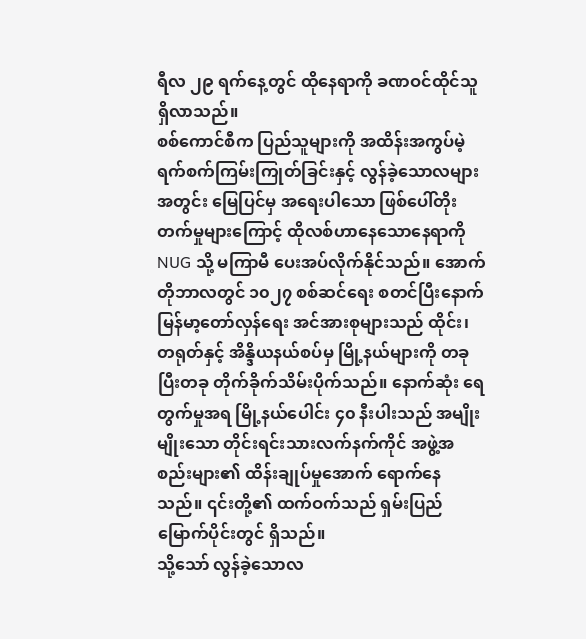ရီလ ၂၉ ရက်နေ့တွင် ထိုနေရာကို ခဏဝင်ထိုင်သူ ရှိလာသည်။
စစ်ကောင်စီက ပြည်သူများကို အထိန်းအကွပ်မဲ့ ရက်စက်ကြမ်းကြုတ်ခြင်းနှင့် လွန်ခဲ့သောလများအတွင်း မြေပြင်မှ အရေးပါသော ဖြစ်ပေါ်တိုးတက်မှုများကြောင့် ထိုလစ်ဟာနေသောနေရာကို NUG သို့ မကြာမီ ပေးအပ်လိုက်နိုင်သည်။ အောက်တိုဘာလတွင် ၁၀၂၇ စစ်ဆင်ရေး စတင်ပြီးနောက် မြန်မာ့တော်လှန်ရေး အင်အားစုများသည် ထိုင်း၊ တရုတ်နှင့် အိန္ဒိယနယ်စပ်မှ မြို့နယ်များကို တခုပြီးတခု တိုက်ခိုက်သိမ်းပိုက်သည်။ နောက်ဆုံး ရေတွက်မှုအရ မြို့နယ်ပေါင်း ၄၀ နီးပါးသည် အမျိုးမျိုးသော တိုင်းရင်းသားလက်နက်ကိုင် အဖွဲ့အစည်းများ၏ ထိန်းချုပ်မှုအောက် ရောက်နေသည်။ ၎င်းတို့၏ ထက်ဝက်သည် ရှမ်းပြည်မြောက်ပိုင်းတွင် ရှိသည်။
သို့သော် လွန်ခဲ့သောလ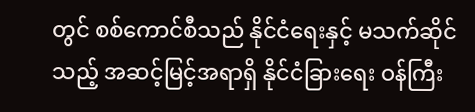တွင် စစ်ကောင်စီသည် နိုင်ငံရေးနှင့် မသက်ဆိုင်သည့် အဆင့်မြင့်အရာရှိ နိုင်ငံခြားရေး ဝန်ကြီး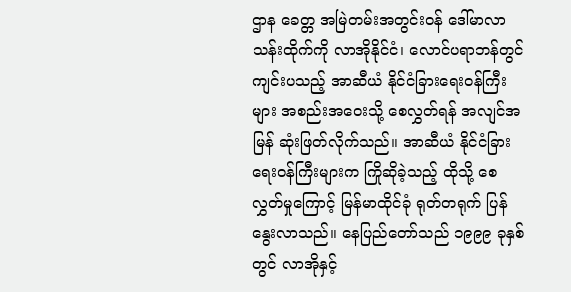ဌာန ခေတ္တ အမြဲတမ်းအတွင်းဝန် ဒေါ်မာလာသန်းထိုက်ကို လာအိုနိုင်ငံ၊ လောင်ပရာဘန်တွင် ကျင်းပသည့် အာဆီယံ နိုင်ငံခြားရေးဝန်ကြီးများ အစည်းအဝေးသို့ စေလွှတ်ရန် အလျင်အမြန် ဆုံးဖြတ်လိုက်သည်။ အာဆီယံ နိုင်ငံခြားရေးဝန်ကြီးများက ကြိုဆိုခဲ့သည့် ထိုသို့ စေလွှတ်မှုကြောင့် မြန်မာထိုင်ခုံ ရုတ်တရုက် ပြန်နွေးလာသည်။ နေပြည်တော်သည် ၁၉၉၉ ခုနှစ်တွင် လာအိုနှင့်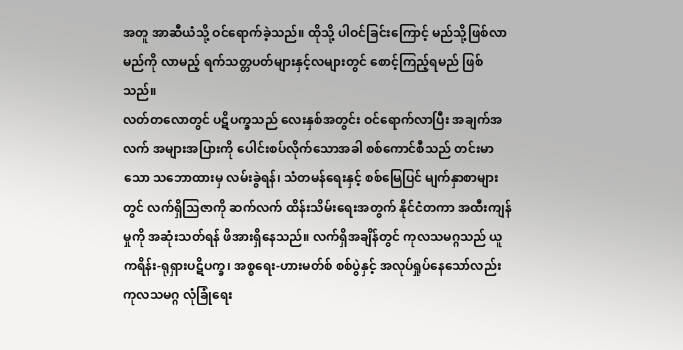အတူ အာဆီယံသို့ ဝင်ရောက်ခဲ့သည်။ ထိုသို့ ပါဝင်ခြင်းကြောင့် မည်သို့ဖြစ်လာမည်ကို လာမည့် ရက်သတ္တပတ်များနှင့်လများတွင် စောင့်ကြည့်ရမည် ဖြစ်သည်။
လတ်တလောတွင် ပဋိပက္ခသည် လေးနှစ်အတွင်း ဝင်ရောက်လာပြီး အချက်အလက် အများအပြားကို ပေါင်းစပ်လိုက်သောအခါ စစ်ကောင်စီသည် တင်းမာသော သဘောထားမှ လမ်းခွဲရန်၊ သံတမန်ရေးနှင့် စစ်မြေပြင် မျက်နှာစာများတွင် လက်ရှိသြဇာကို ဆက်လက် ထိန်းသိမ်းရေးအတွက် နိုင်ငံတကာ အထီးကျန်မှုကို အဆုံးသတ်ရန် ဖိအားရှိနေသည်။ လက်ရှိအချိန်တွင် ကုလသမဂ္ဂသည် ယူကရိန်း-ရုရှားပဋိပက္ခ၊ အစ္စရေး-ဟားမတ်စ် စစ်ပွဲနှင့် အလုပ်ရှုပ်နေသော်လည်း ကုလသမဂ္ဂ လုံခြုံရေး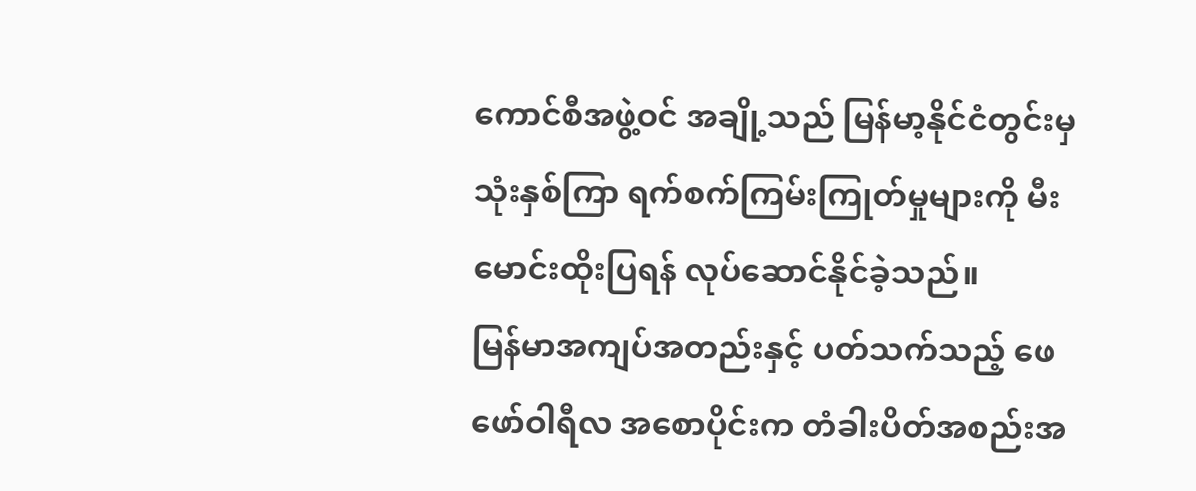ကောင်စီအဖွဲ့ဝင် အချို့သည် မြန်မာ့နိုင်ငံတွင်းမှ သုံးနှစ်ကြာ ရက်စက်ကြမ်းကြုတ်မှုများကို မီးမောင်းထိုးပြရန် လုပ်ဆောင်နိုင်ခဲ့သည်။
မြန်မာအကျပ်အတည်းနှင့် ပတ်သက်သည့် ဖေဖော်ဝါရီလ အစောပိုင်းက တံခါးပိတ်အစည်းအ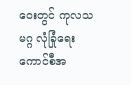ဝေးတွင် ကုလသမဂ္ဂ လုံခြုံရေး ကောင်စီအ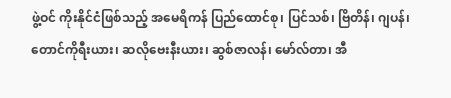ဖွဲ့ဝင် ကိုးနိုင်ငံဖြစ်သည့် အမေရိကန် ပြည်ထောင်စု၊ ပြင်သစ်၊ ဗြိတိန်၊ ဂျပန်၊ တောင်ကိုရီးယား၊ ဆလိုဗေးနီးယား၊ ဆွစ်ဇာလန်၊ မော်လ်တာ၊ အီ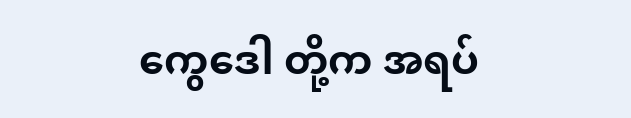ကွေဒေါ တို့က အရပ်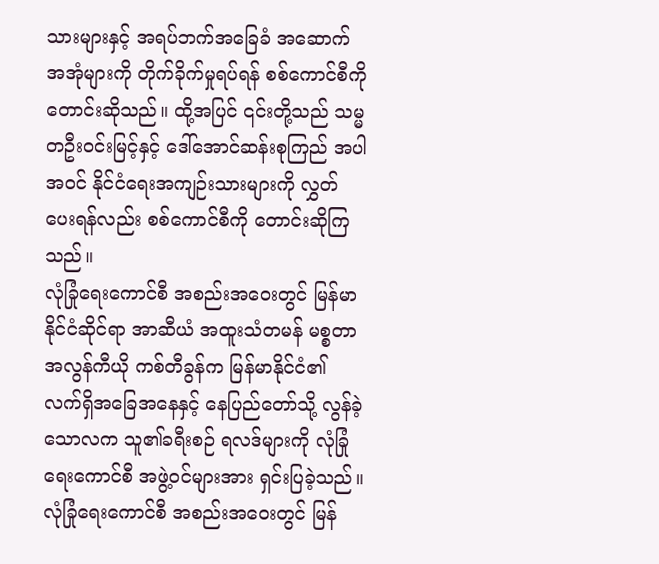သားများနှင့် အရပ်ဘက်အခြေခံ အဆောက်အအုံများကို တိုက်ခိုက်မှုရပ်ရန် စစ်ကောင်စီကို တောင်းဆိုသည်။ ထို့အပြင် ၎င်းတို့သည် သမ္မတဦးဝင်းမြင့်နှင့် ဒေါ်အောင်ဆန်းစုကြည် အပါအဝင် နိုင်ငံရေးအကျဉ်းသားများကို လွှတ်ပေးရန်လည်း စစ်ကောင်စီကို တောင်းဆိုကြသည်။
လုံခြုံရေးကောင်စီ အစည်းအဝေးတွင် မြန်မာနိုင်ငံဆိုင်ရာ အာဆီယံ အထူးသံတမန် မစ္စတာ အလွန်ကီယို ကစ်တီခွန်က မြန်မာနိုင်ငံ၏ လက်ရှိအခြေအနေနှင့် နေပြည်တော်သို့ လွန်ခဲ့သောလက သူ၏ခရီးစဉ် ရလဒ်များကို လုံခြုံရေးကောင်စီ အဖွဲ့ဝင်များအား ရှင်းပြခဲ့သည်။
လုံခြုံရေးကောင်စီ အစည်းအဝေးတွင် မြန်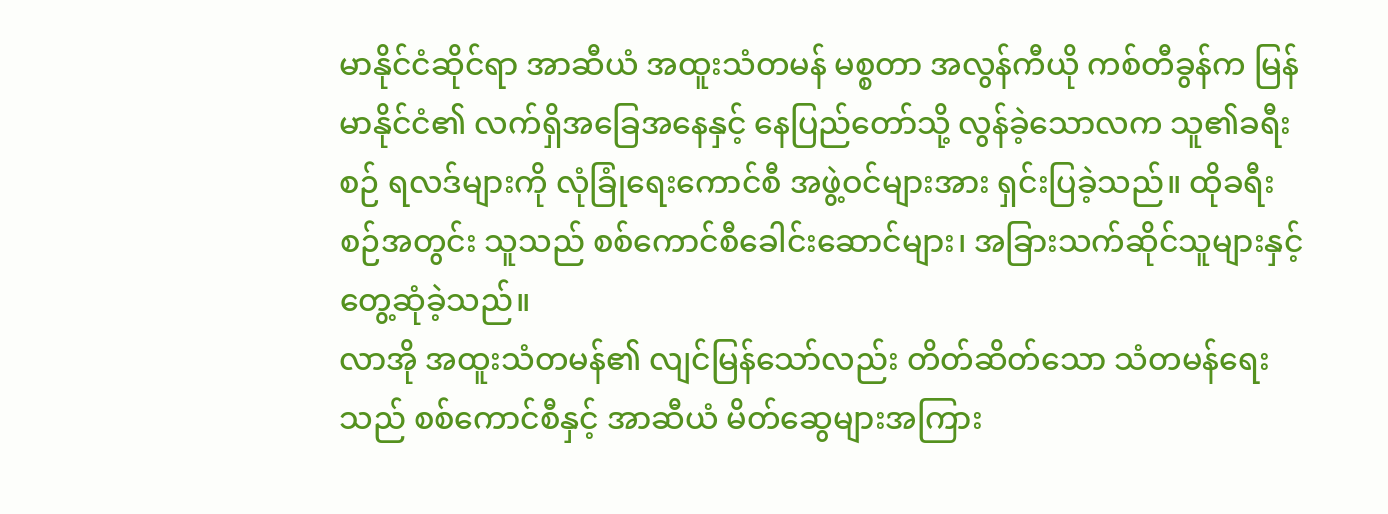မာနိုင်ငံဆိုင်ရာ အာဆီယံ အထူးသံတမန် မစ္စတာ အလွန်ကီယို ကစ်တီခွန်က မြန်မာနိုင်ငံ၏ လက်ရှိအခြေအနေနှင့် နေပြည်တော်သို့ လွန်ခဲ့သောလက သူ၏ခရီးစဉ် ရလဒ်များကို လုံခြုံရေးကောင်စီ အဖွဲ့ဝင်များအား ရှင်းပြခဲ့သည်။ ထိုခရီးစဉ်အတွင်း သူသည် စစ်ကောင်စီခေါင်းဆောင်များ၊ အခြားသက်ဆိုင်သူများနှင့် တွေ့ဆုံခဲ့သည်။
လာအို အထူးသံတမန်၏ လျင်မြန်သော်လည်း တိတ်ဆိတ်သော သံတမန်ရေးသည် စစ်ကောင်စီနှင့် အာဆီယံ မိတ်ဆွေများအကြား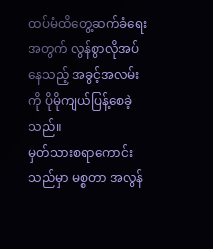ထပ်မံထိတွေ့ဆက်ခံရေးအတွက် လွန်စွာလိုအပ်နေသည့် အခွင့်အလမ်းကို ပိုမိုကျယ်ပြန့်စေခဲ့သည်။
မှတ်သားစရာကောင်းသည်မှာ မစ္စတာ အလွန်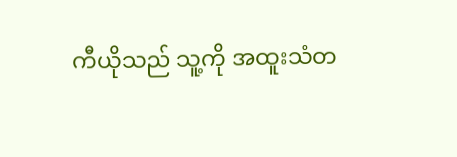ကီယိုသည် သူ့ကို အထူးသံတ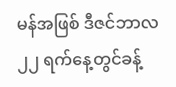မန်အဖြစ် ဒီဇင်ဘာလ ၂၂ ရက်နေ့တွင်ခန့်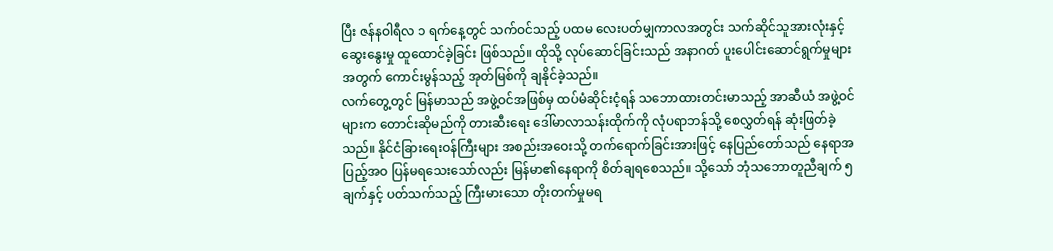ပြီး ဇန်နဝါရီလ ၁ ရက်နေ့တွင် သက်ဝင်သည့် ပထမ လေးပတ်မျှကာလအတွင်း သက်ဆိုင်သူအားလုံးနှင့် ဆွေးနွေးမှု ထူထောင်ခဲ့ခြင်း ဖြစ်သည်။ ထိုသို့ လုပ်ဆောင်ခြင်းသည် အနာဂတ် ပူးပေါင်းဆောင်ရွက်မှုများအတွက် ကောင်းမွန်သည့် အုတ်မြစ်ကို ချနိုင်ခဲ့သည်။
လက်တွေ့တွင် မြန်မာသည် အဖွဲ့ဝင်အဖြစ်မှ ထပ်မံဆိုင်းငံ့ရန် သဘောထားတင်းမာသည့် အာဆီယံ အဖွဲ့ဝင်များက တောင်းဆိုမည်ကို တားဆီးရေး ဒေါ်မာလာသန်းထိုက်ကို လုံပရာဘန်သို့ စေလွှတ်ရန် ဆုံးဖြတ်ခဲ့သည်။ နိုင်ငံခြားရေးဝန်ကြီးများ အစည်းအဝေးသို့ တက်ရောက်ခြင်းအားဖြင့် နေပြည်တော်သည် နေရာအပြည့်အဝ ပြန်မရသေးသော်လည်း မြန်မာ၏နေရာကို စိတ်ချရစေသည်။ သို့သော် ဘုံသဘောတူညီချက် ၅ ချက်နှင့် ပတ်သက်သည့် ကြီးမားသော တိုးတက်မှုမရ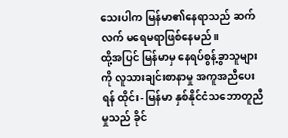သေးပါက မြန်မာ၏နေရာသည် ဆက်လက် မရေမရာဖြစ်နေမည်။
ထို့အပြင် မြန်မာမှ နေရပ်စွန့်ခွာသူများကို လူသားချင်းစာနာမှု အကူအညီပေးရန် ထိုင်း- မြန်မာ နှစ်နိုင်ငံသဘောတူညီမှုသည် ခိုင်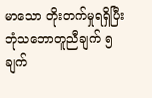မာသော တိုးတက်မှုရရှိပြီး ဘုံသဘောတူညီချက် ၅ ချက်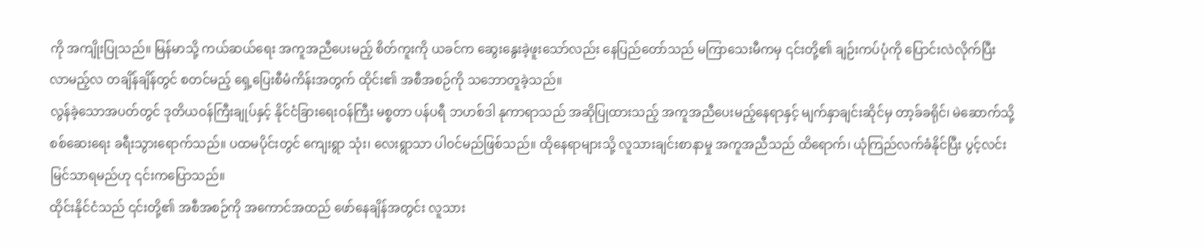ကို အကျိုးပြုသည်။ မြန်မာသို့ ကယ်ဆယ်ရေး အကူအညီပေးမည့် စိတ်ကူးကို ယခင်က ဆွေးနွေးခဲ့ဖူးသော်လည်း နေပြည်တော်သည် မကြာသေးမီကမှ ၎င်းတို့၏ ချဉ်းကပ်ပုံကို ပြောင်းလဲလိုက်ပြီး လာမည့်လ တချိန်ချိန်တွင် စတင်မည့် ရှေ့ပြေးစီမံကိန်းအတွက် ထိုင်း၏ အစီအစဉ်ကို သဘောတူခဲ့သည်။
လွန်ခဲ့သောအပတ်တွင် ဒုတိယဝန်ကြီးချုပ်နှင့် နိုင်ငံခြားရေးဝန်ကြီး မစ္စတာ ပန်ပရီ ဘဟစ်ဒါ နုကာရာသည် အဆိုပြုထားသည့် အကူအညီပေးမည့်နေရာနှင့် မျက်နှာချင်းဆိုင်မှ တာ့ခ်ခရိုင်၊ မဲဆောက်သို့ စစ်ဆေးရေး ခရီးသွားရောက်သည်။ ပထမပိုင်းတွင် ကျေးရွာ သုံး၊ လေးရွာသာ ပါဝင်မည်ဖြစ်သည်။ ထိုနေရာများသို့ လူသားချင်းစာနာမှု အကူအညီသည် ထိရောက်၊ ယုံကြည်လက်ခံနိုင်ပြီး ပွင့်လင်းမြင်သာရမည်ဟု ၎င်းကပြောသည်။
ထိုင်းနိုင်ငံသည် ၎င်းတို့၏ အစီအစဉ်ကို အကောင်အထည် ဖော်နေချိန်အတွင်း လူသား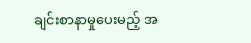ချင်းစာနာမှုပေးမည့် အ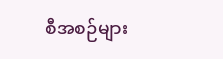စီအစဉ်များ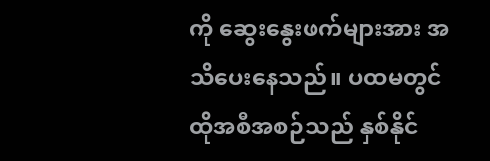ကို ဆွေးနွေးဖက်များအား အသိပေးနေသည်။ ပထမတွင် ထိုအစီအစဉ်သည် နှစ်နိုင်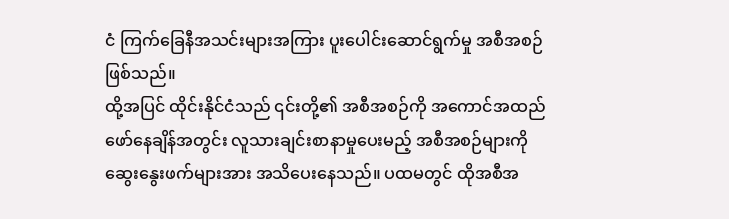ငံ ကြက်ခြေနီအသင်းများအကြား ပူးပေါင်းဆောင်ရွက်မှု အစီအစဉ်ဖြစ်သည်။
ထို့အပြင် ထိုင်းနိုင်ငံသည် ၎င်းတို့၏ အစီအစဉ်ကို အကောင်အထည် ဖော်နေချိန်အတွင်း လူသားချင်းစာနာမှုပေးမည့် အစီအစဉ်များကို ဆွေးနွေးဖက်များအား အသိပေးနေသည်။ ပထမတွင် ထိုအစီအ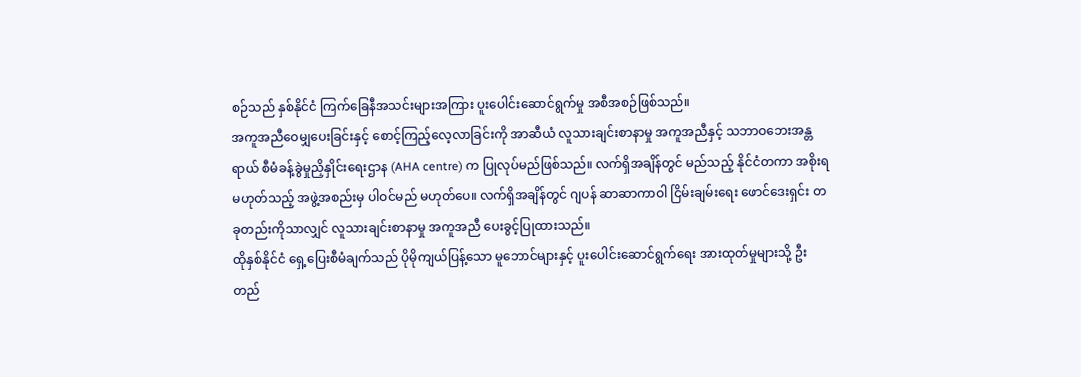စဉ်သည် နှစ်နိုင်ငံ ကြက်ခြေနီအသင်းများအကြား ပူးပေါင်းဆောင်ရွက်မှု အစီအစဉ်ဖြစ်သည်။
အကူအညီဝေမျှပေးခြင်းနှင့် စောင့်ကြည့်လေ့လာခြင်းကို အာဆီယံ လူသားချင်းစာနာမှု အကူအညီနှင့် သဘာဝဘေးအန္တရာယ် စီမံခန့်ခွဲမှုညှိနှိုင်းရေးဌာန (AHA centre) က ပြုလုပ်မည်ဖြစ်သည်။ လက်ရှိအချိန်တွင် မည်သည့် နိုင်ငံတကာ အစိုးရမဟုတ်သည့် အဖွဲ့အစည်းမှ ပါဝင်မည် မဟုတ်ပေ။ လက်ရှိအချိန်တွင် ဂျပန် ဆာဆာကာဝါ ငြိမ်းချမ်းရေး ဖောင်ဒေးရှင်း တခုတည်းကိုသာလျှင် လူသားချင်းစာနာမှု အကူအညီ ပေးခွင့်ပြုထားသည်။
ထိုနှစ်နိုင်ငံ ရှေ့ပြေးစီမံချက်သည် ပိုမိုကျယ်ပြန့်သော မူဘောင်များနှင့် ပူးပေါင်းဆောင်ရွက်ရေး အားထုတ်မှုများသို့ ဦးတည်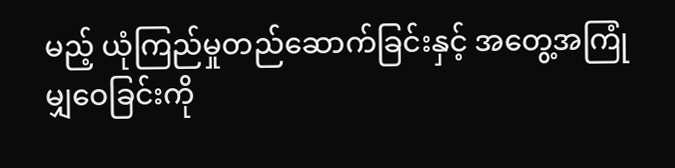မည့် ယုံကြည်မှုတည်ဆောက်ခြင်းနှင့် အတွေ့အကြုံမျှဝေခြင်းကို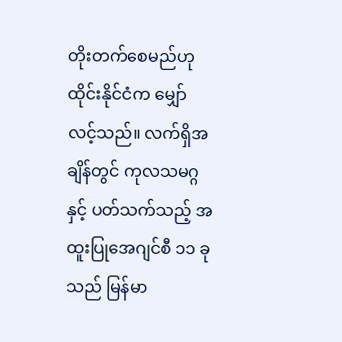တိုးတက်စေမည်ဟု ထိုင်းနိုင်ငံက မျှော်လင့်သည်။ လက်ရှိအချိန်တွင် ကုလသမဂ္ဂနှင့် ပတ်သက်သည့် အထူးပြုအေဂျင်စီ ၁၁ ခုသည် မြန်မာ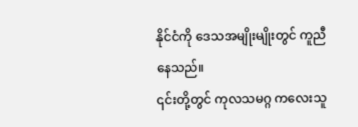နိုင်ငံကို ဒေသအမျိုးမျိုးတွင် ကူညီနေသည်။
၎င်းတို့တွင် ကုလသမဂ္ဂ ကလေးသူ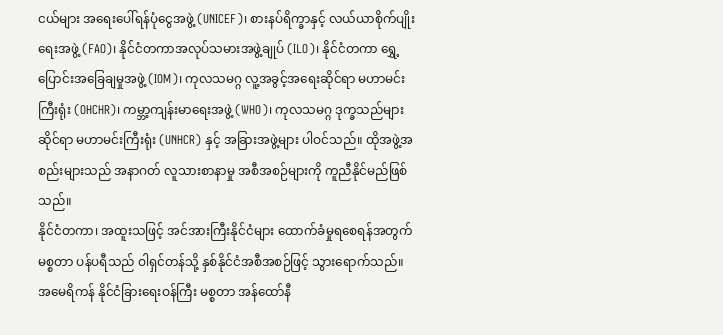ငယ်များ အရေးပေါ်ရန်ပုံငွေအဖွဲ့ (UNICEF)၊ စားနပ်ရိက္ခာနှင့် လယ်ယာစိုက်ပျိုးရေးအဖွဲ့ (FAO)၊ နိုင်ငံတကာအလုပ်သမားအဖွဲ့ချုပ် (ILO)၊ နိုင်ငံတကာ ရွှေ့ပြောင်းအခြေချမှုအဖွဲ့ (IOM)၊ ကုလသမဂ္ဂ လူ့အခွင့်အရေးဆိုင်ရာ မဟာမင်းကြီးရုံး (OHCHR)၊ ကမ္ဘာ့ကျန်းမာရေးအဖွဲ့ (WHO)၊ ကုလသမဂ္ဂ ဒုက္ခသည်များဆိုင်ရာ မဟာမင်းကြီးရုံး (UNHCR) နှင့် အခြားအဖွဲ့များ ပါဝင်သည်။ ထိုအဖွဲ့အစည်းများသည် အနာဂတ် လူသားစာနာမှု အစီအစဉ်များကို ကူညီနိုင်မည်ဖြစ်သည်။
နိုင်ငံတကာ၊ အထူးသဖြင့် အင်အားကြီးနိုင်ငံများ ထောက်ခံမှုရစေရန်အတွက် မစ္စတာ ပန်ပရီသည် ဝါရှင်တန်သို့ နှစ်နိုင်ငံအစီအစဉ်ဖြင့် သွားရောက်သည်။ အမေရိကန် နိုင်ငံခြားရေးဝန်ကြီး မစ္စတာ အန်ထော်နီ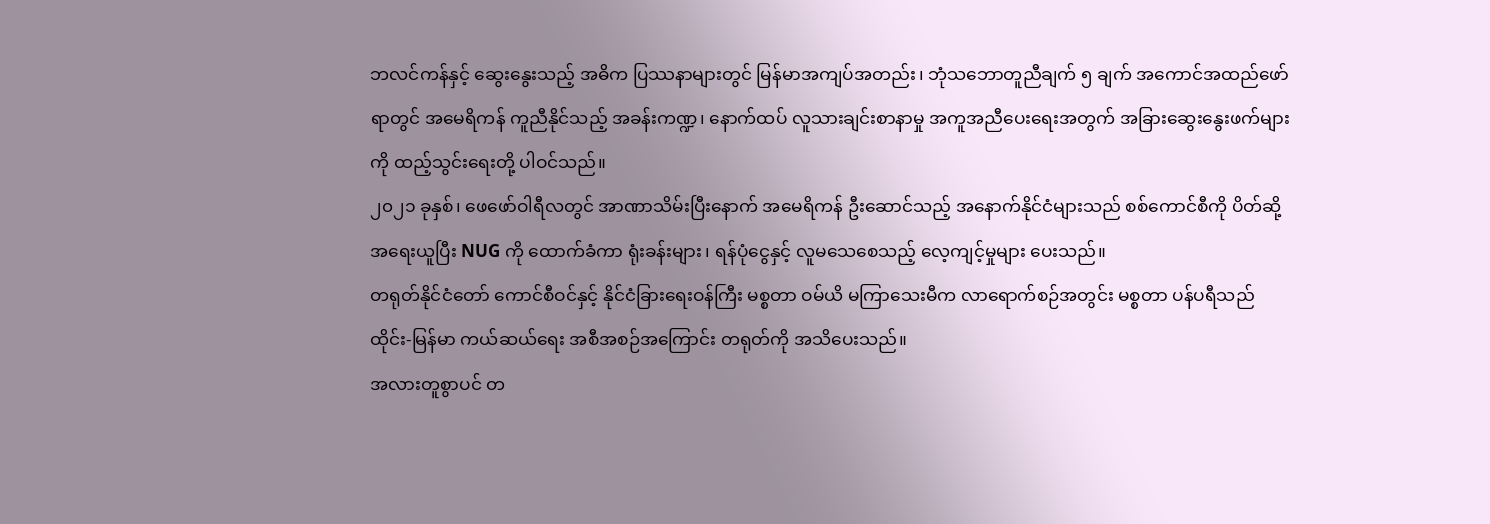ဘလင်ကန်နှင့် ဆွေးနွေးသည့် အဓိက ပြဿနာများတွင် မြန်မာအကျပ်အတည်း၊ ဘုံသဘောတူညီချက် ၅ ချက် အကောင်အထည်ဖော်ရာတွင် အမေရိကန် ကူညီနိုင်သည့် အခန်းကဏ္ဍ၊ နောက်ထပ် လူသားချင်းစာနာမှု အကူအညီပေးရေးအတွက် အခြားဆွေးနွေးဖက်များကို ထည့်သွင်းရေးတို့ ပါဝင်သည်။
၂၀၂၁ ခုနှစ်၊ ဖေဖော်ဝါရီလတွင် အာဏာသိမ်းပြီးနောက် အမေရိကန် ဦးဆောင်သည့် အနောက်နိုင်ငံများသည် စစ်ကောင်စီကို ပိတ်ဆို့အရေးယူပြီး NUG ကို ထောက်ခံကာ ရုံးခန်းများ၊ ရန်ပုံငွေနှင့် လူမသေစေသည့် လေ့ကျင့်မှုများ ပေးသည်။
တရုတ်နိုင်ငံတော် ကောင်စီဝင်နှင့် နိုင်ငံခြားရေးဝန်ကြီး မစ္စတာ ဝမ်ယိ မကြာသေးမီက လာရောက်စဉ်အတွင်း မစ္စတာ ပန်ပရီသည် ထိုင်း-မြန်မာ ကယ်ဆယ်ရေး အစီအစဉ်အကြောင်း တရုတ်ကို အသိပေးသည်။
အလားတူစွာပင် တ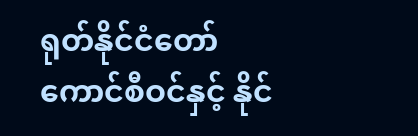ရုတ်နိုင်ငံတော် ကောင်စီဝင်နှင့် နိုင်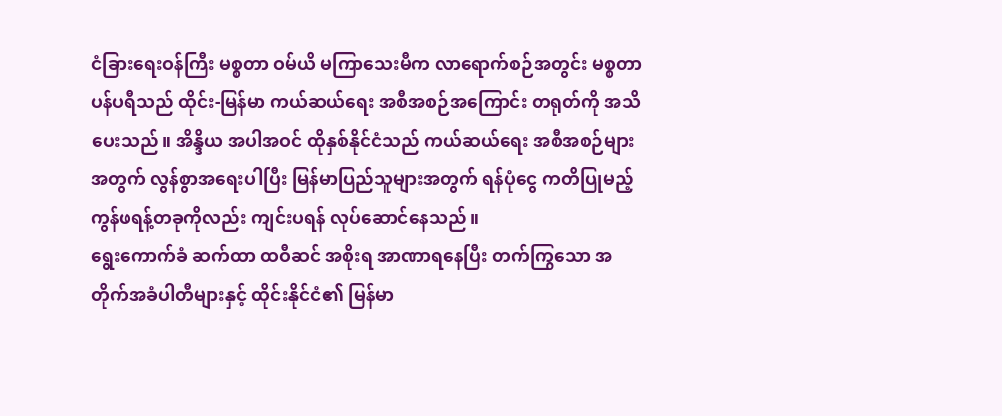ငံခြားရေးဝန်ကြီး မစ္စတာ ဝမ်ယိ မကြာသေးမီက လာရောက်စဉ်အတွင်း မစ္စတာ ပန်ပရီသည် ထိုင်း-မြန်မာ ကယ်ဆယ်ရေး အစီအစဉ်အကြောင်း တရုတ်ကို အသိပေးသည်။ အိန္ဒိယ အပါအဝင် ထိုနှစ်နိုင်ငံသည် ကယ်ဆယ်ရေး အစီအစဉ်များအတွက် လွန်စွာအရေးပါပြီး မြန်မာပြည်သူများအတွက် ရန်ပုံငွေ ကတိပြုမည့် ကွန်ဖရန့်တခုကိုလည်း ကျင်းပရန် လုပ်ဆောင်နေသည်။
ရွေးကောက်ခံ ဆက်ထာ ထဝီဆင် အစိုးရ အာဏာရနေပြီး တက်ကြွသော အတိုက်အခံပါတီများနှင့် ထိုင်းနိုင်ငံ၏ မြန်မာ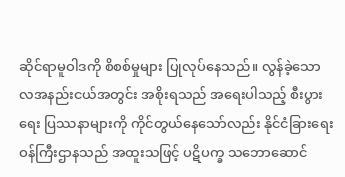ဆိုင်ရာမူဝါဒကို စိစစ်မှုများ ပြုလုပ်နေသည်။ လွန်ခဲ့သော လအနည်းငယ်အတွင်း အစိုးရသည် အရေးပါသည့် စီးပွားရေး ပြဿနာများကို ကိုင်တွယ်နေသော်လည်း နိုင်ငံခြားရေးဝန်ကြီးဌာနသည် အထူးသဖြင့် ပဋိပက္ခ သဘောဆောင်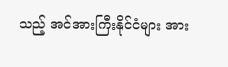သည့် အင်အားကြီးနိုင်ငံများ အား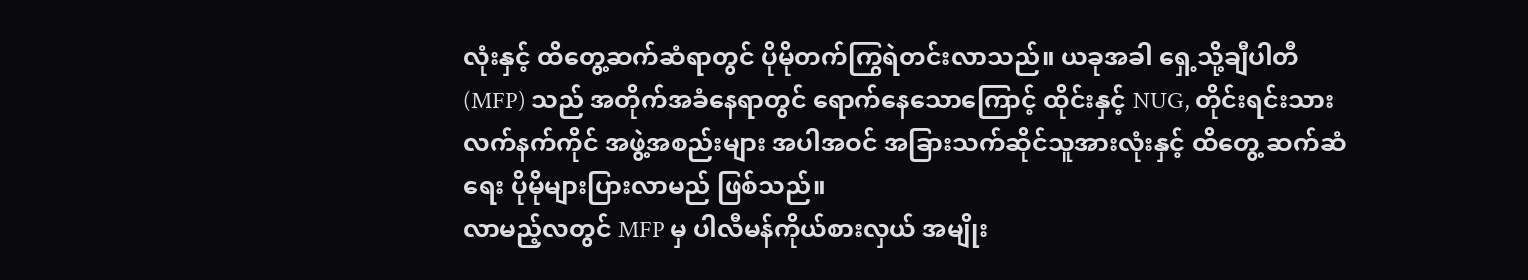လုံးနှင့် ထိတွေ့ဆက်ဆံရာတွင် ပိုမိုတက်ကြွရဲတင်းလာသည်။ ယခုအခါ ရှေ့သို့ချီပါတီ (MFP) သည် အတိုက်အခံနေရာတွင် ရောက်နေသောကြောင့် ထိုင်းနှင့် NUG, တိုင်းရင်းသားလက်နက်ကိုင် အဖွဲ့အစည်းများ အပါအဝင် အခြားသက်ဆိုင်သူအားလုံးနှင့် ထိတွေ့ ဆက်ဆံရေး ပိုမိုများပြားလာမည် ဖြစ်သည်။
လာမည့်လတွင် MFP မှ ပါလီမန်ကိုယ်စားလှယ် အမျိုး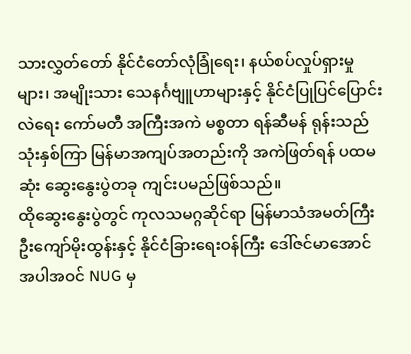သားလွှတ်တော် နိုင်ငံတော်လုံခြုံရေး၊ နယ်စပ်လှုပ်ရှားမှုများ၊ အမျိုးသား သေနင်္ဂဗျူဟာများနှင့် နိုင်ငံပြုပြင်ပြောင်းလဲရေး ကော်မတီ အကြီးအကဲ မစ္စတာ ရန်ဆီမန် ရုန်းသည် သုံးနှစ်ကြာ မြန်မာအကျပ်အတည်းကို အကဲဖြတ်ရန် ပထမဆုံး ဆွေးနွေးပွဲတခု ကျင်းပမည်ဖြစ်သည်။
ထိုဆွေးနွေးပွဲတွင် ကုလသမဂ္ဂဆိုင်ရာ မြန်မာသံအမတ်ကြီး ဦးကျော်မိုးထွန်းနှင့် နိုင်ငံခြားရေးဝန်ကြီး ဒေါ်ဇင်မာအောင် အပါအဝင် NUG မှ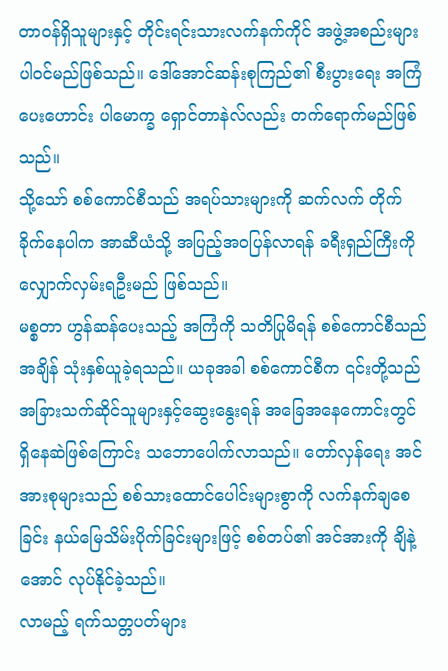တာဝန်ရှိသူများနှင့် တိုင်းရင်းသားလက်နက်ကိုင် အဖွဲ့အစည်းများ ပါဝင်မည်ဖြစ်သည်။ ဒေါ်အောင်ဆန်းစုကြည်၏ စီးပွားရေး အကြံပေးဟောင်း ပါမောက္ခ ရှောင်တာနဲလ်လည်း တက်ရောက်မည်ဖြစ်သည်။
သို့သော် စစ်ကောင်စီသည် အရပ်သားများကို ဆက်လက် တိုက်ခိုက်နေပါက အာဆီယံသို့ အပြည့်အဝပြန်လာရန် ခရီးရှည်ကြီးကို လျှောက်လှမ်းရဦးမည် ဖြစ်သည်။
မစ္စတာ ဟွန်ဆန်ပေးသည့် အကြံကို သတိပြုမိရန် စစ်ကောင်စီသည် အချိန် သုံးနှစ်ယူခဲ့ရသည်။ ယခုအခါ စစ်ကောင်စီက ၎င်းတို့သည် အခြားသက်ဆိုင်သူများနှင့်ဆွေးနွေးရန် အခြေအနေကောင်းတွင် ရှိနေဆဲဖြစ်ကြောင်း သဘောပေါက်လာသည်။ တော်လှန်ရေး အင်အားစုများသည် စစ်သားထောင်ပေါင်းများစွာကို လက်နက်ချစေခြင်း နယ်မြေသိမ်းပိုက်ခြင်းများဖြင့် စစ်တပ်၏ အင်အားကို ချိနဲ့အောင် လုပ်နိုင်ခဲ့သည်။
လာမည့် ရက်သတ္တပတ်များ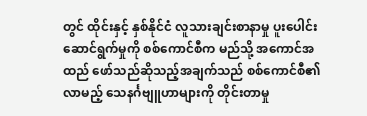တွင် ထိုင်းနှင့် နှစ်နိုင်ငံ လူသားချင်းစာနာမှု ပူးပေါင်းဆောင်ရွက်မှုကို စစ်ကောင်စီက မည်သို့ အကောင်အထည် ဖော်သည်ဆိုသည့်အချက်သည် စစ်ကောင်စီ၏ လာမည့် သေနင်္ဂဗျူဟာများကို တိုင်းတာမှု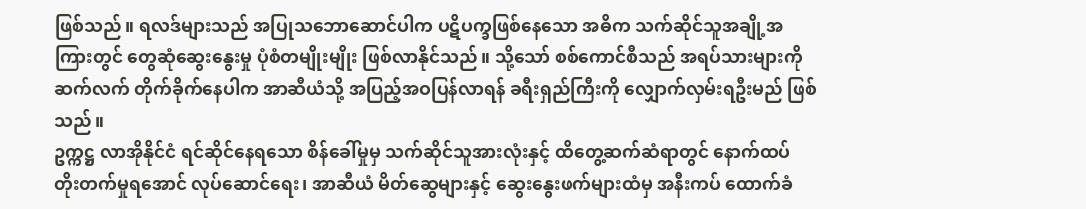ဖြစ်သည်။ ရလဒ်များသည် အပြုသဘောဆောင်ပါက ပဋိပက္ခဖြစ်နေသော အဓိက သက်ဆိုင်သူအချို့အကြားတွင် တွေဆုံဆွေးနွေးမှု ပုံစံတမျိုးမျိုး ဖြစ်လာနိုင်သည်။ သို့သော် စစ်ကောင်စီသည် အရပ်သားများကို ဆက်လက် တိုက်ခိုက်နေပါက အာဆီယံသို့ အပြည့်အဝပြန်လာရန် ခရီးရှည်ကြီးကို လျှောက်လှမ်းရဦးမည် ဖြစ်သည်။
ဥက္ကဋ္ဌ လာအိုနိုင်ငံ ရင်ဆိုင်နေရသော စိန်ခေါ်မှုမှ သက်ဆိုင်သူအားလုံးနှင့် ထိတွေ့ဆက်ဆံရာတွင် နောက်ထပ် တိုးတက်မှုရအောင် လုပ်ဆောင်ရေး၊ အာဆီယံ မိတ်ဆွေများနှင့် ဆွေးနွေးဖက်များထံမှ အနီးကပ် ထောက်ခံ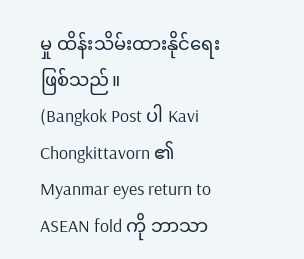မှု ထိန်းသိမ်းထားနိုင်ရေး ဖြစ်သည်။
(Bangkok Post ပါ Kavi Chongkittavorn ၏ Myanmar eyes return to ASEAN fold ကို ဘာသာ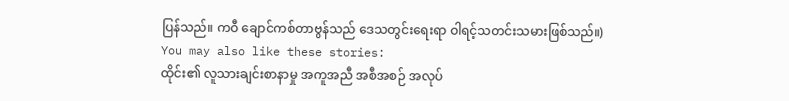ပြန်သည်။ ကဝီ ချောင်ကစ်တာဗွန်သည် ဒေသတွင်းရေးရာ ဝါရင့်သတင်းသမားဖြစ်သည်။)
You may also like these stories:
ထိုင်း၏ လူသားချင်းစာနာမှု အကူအညီ အစီအစဉ် အလုပ်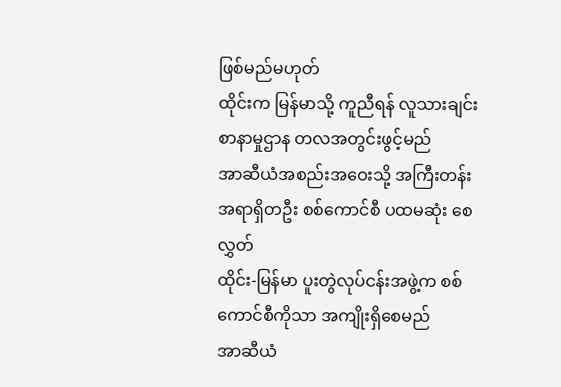ဖြစ်မည်မဟုတ်
ထိုင်းက မြန်မာသို့ ကူညီရန် လူသားချင်းစာနာမှုဌာန တလအတွင်းဖွင့်မည်
အာဆီယံအစည်းအဝေးသို့ အကြီးတန်းအရာရှိတဦး စစ်ကောင်စီ ပထမဆုံး စေလွှတ်
ထိုင်း-မြန်မာ ပူးတွဲလုပ်ငန်းအဖွဲ့က စစ်ကောင်စီကိုသာ အကျိုးရှိစေမည်
အာဆီယံ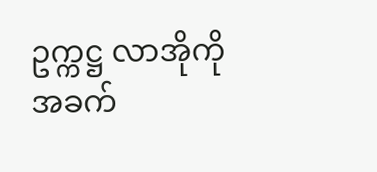ဥက္ကဋ္ဌ လာအိုကို အခက်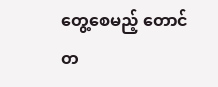တွေ့စေမည့် တောင်တ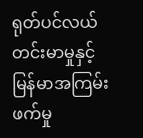ရုတ်ပင်လယ် တင်းမာမှုနှင့် မြန်မာအကြမ်းဖက်မှု